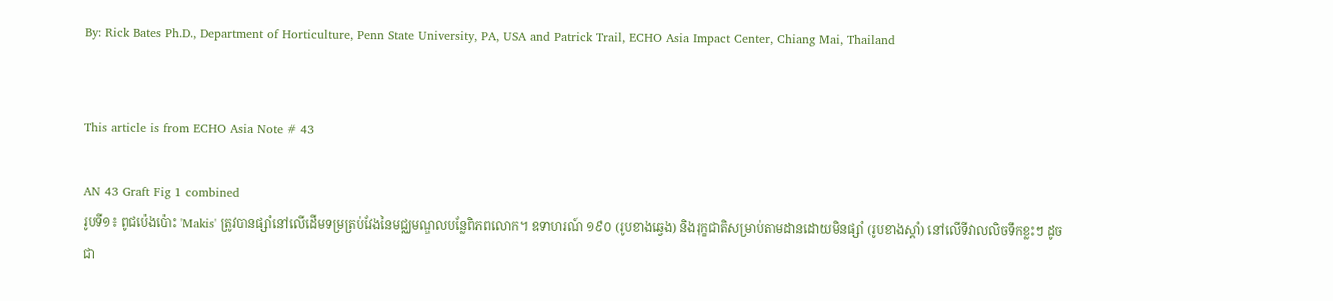By: Rick Bates Ph.D., Department of Horticulture, Penn State University, PA, USA and Patrick Trail, ECHO Asia Impact Center, Chiang Mai, Thailand


This article is from ECHO Asia Note # 43

AN 43 Graft Fig 1 combined
រូបទី១៖ ពូជប៉េងប៉ោះ 'Makis' ត្រូវបានផ្សាំនៅលើដើមទម្រត្រប់វែងនៃមជ្ឈមណ្ឌលបន្លែពិភពលោក។ ឧទាហរណ៍ ១៩០ (រូបខាងឆ្វេង) និងរុក្ខជាតិសម្រាប់តាមដានដោយមិនផ្សាំ (រូបខាងស្តាំ) នៅលើទីវាលលិចទឹកខ្លះៗ ដូចជា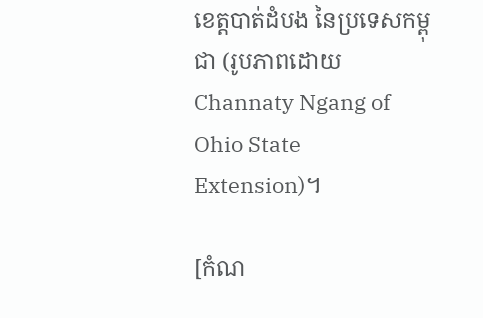ខេត្តបាត់ដំបង នៃប្រទេសកម្ពុជា (រូបភាពដោយ Channaty Ngang of Ohio State Extension)។

[កំណ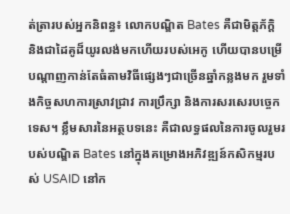ត់ត្រារបស់អ្នកនិពន្ធ៖ លោកបណ្ឌិត Bates គឺជាមិត្តភ័ក្តិ និងជាដៃគូដ៏យូរលង់មកហើយរបស់អេកូ ហើយបានបម្រើ បណ្តាញកាន់តែធំតាមវិធីផ្សេងៗជាច្រើនឆ្នាំកន្លងមក រួមទាំងកិច្ចសហការស្រាវជ្រាវ ការប្រឹក្សា និងការសរសេរបច្ចេកទេស។ ខ្លឹមសារនៃអត្ថបទនេះ គឺជាលទ្ធផលនៃការចូលរួមរបស់បណ្ឌិត Bates នៅក្នុងគម្រោងអភិវឌ្ឍន៍កសិកម្មរបស់ USAID នៅក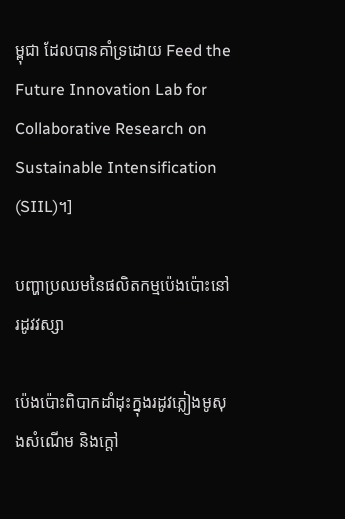ម្ពុជា ដែលបានគាំទ្រដោយ Feed the Future Innovation Lab for Collaborative Research on Sustainable Intensification (SIIL)។]

បញ្ហាប្រឈមនៃផលិតកម្មប៉េងប៉ោះនៅរដូវវស្សា

ប៉េងប៉ោះពិបាកដាំដុះក្នុងរដូវភ្លៀងមូសុងសំណើម និងក្តៅ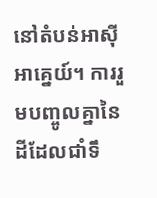នៅតំបន់អាស៊ីអាគ្នេយ៍។ ការរួមបញ្ចូលគ្នានៃ ដីដែលជាំទឹ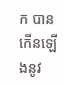ក បានកើនឡើងនូវ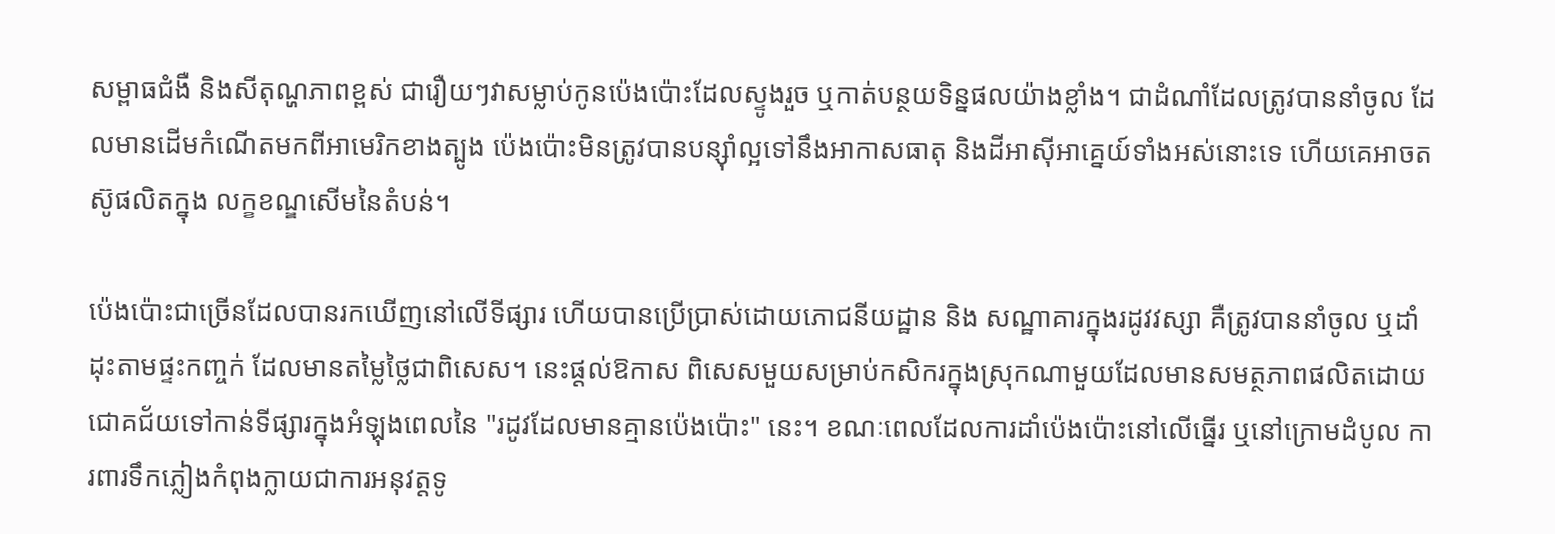សម្ពាធជំងឺ និងសីតុណ្ហភាពខ្ពស់ ជារឿយៗវាសម្លាប់កូនប៉េងប៉ោះដែលស្ទូងរួច ឬកាត់បន្ថយទិន្នផលយ៉ាងខ្លាំង។ ជាដំណាំដែលត្រូវបាននាំចូល ដែលមានដើមកំណើតមកពីអាមេរិកខាងត្បូង ប៉េងប៉ោះមិនត្រូវបានបន្ស៊ាំល្អទៅនឹងអាកាសធាតុ និងដីអាស៊ីអាគ្នេយ៍ទាំងអស់នោះទេ ហើយគេអាចតស៊ូផលិតក្នុង លក្ខខណ្ឌសើមនៃតំបន់។

ប៉េងប៉ោះជាច្រើនដែលបានរកឃើញនៅលើទីផ្សារ ហើយបានប្រើប្រាស់ដោយភោជនីយដ្ឋាន និង សណ្ឋាគារក្នុងរដូវវស្សា គឺត្រូវបាននាំចូល ឬដាំដុះតាមផ្ទះកញ្ចក់ ដែលមានតម្លៃថ្លៃជាពិសេស។ នេះផ្តល់ឱកាស ពិសេសមួយសម្រាប់កសិករក្នុងស្រុកណាមួយដែលមានសមត្ថភាពផលិតដោយជោគជ័យទៅកាន់ទីផ្សារក្នុងអំឡុងពេលនៃ "រដូវដែលមានគ្មានប៉េងប៉ោះ" នេះ។ ខណៈពេលដែលការដាំប៉េងប៉ោះនៅលើធ្នើរ ឬនៅក្រោមដំបូល ការពារទឹកភ្លៀងកំពុងក្លាយជាការអនុវត្តទូ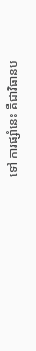ទៅ ការផ្សាំនេះ គឺជាវិធានប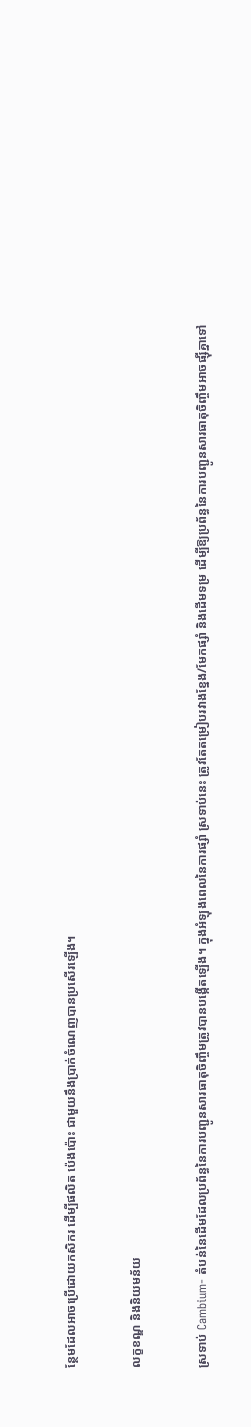ន្ថែមដែលអាចប្រើដោយកសិករ ដើម្បីផលិត ប៉េងប៉ោះ ជាមួយនឹងប្រាក់ចំណេញបានប្រសើរឡើង។

លក្ខខណ្ឌ និងនិយមន័យ

ស្រទាប់ Cambium- តំបន់នៃដើមដែលប្រព័ន្ធនៃការបញ្ជូនសារធាតុចិញ្ចឹមត្រូវបានបង្កើតឡើង។ ក្នុងអំឡុងពេលនៃការផ្សាំ ស្រទាប់នេះ ត្រូវតែតម្រៀបរវាងខ្នែង/មែកផ្សាំ និងដើមទម្រ ដើម្បីឱ្យប្រព័ន្ធនៃការបញ្ជូនសារធាតុចិញ្ចឹមអាចផ្ស៊ីគ្នាទៅ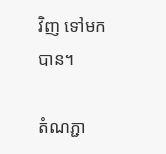វិញ ទៅមកបាន។

តំណភ្ជា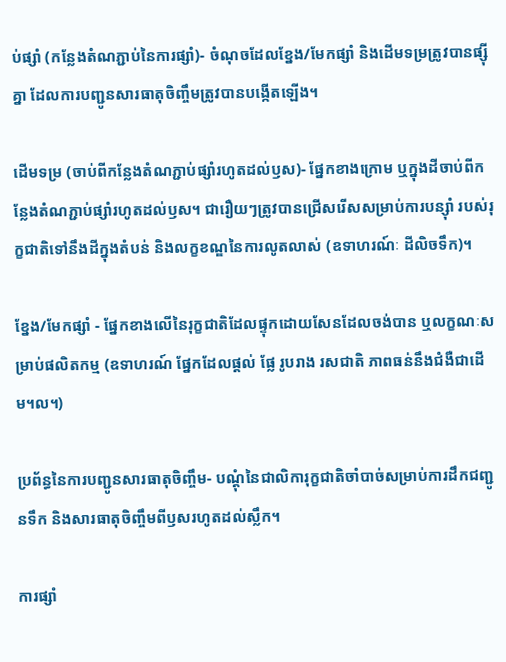ប់ផ្សាំ (កន្លែងតំណភ្ជាប់នៃការផ្សាំ)- ចំណុចដែលខ្នែង/មែកផ្សាំ និងដើមទម្រត្រូវបានផ្ស៊ីគ្នា ដែលការបញ្ជូនសារធាតុចិញ្ចឹមត្រូវបានបង្កើតឡើង។

ដើមទម្រ (ចាប់ពីកន្លែងតំណភ្ជាប់ផ្សាំរហូតដល់ឫស)- ផ្នែកខាងក្រោម ឬក្នុងដីចាប់ពីកន្លែងតំណភ្ជាប់ផ្សាំរហូតដល់ឫស។ ជារឿយៗត្រូវបានជ្រើសរើសសម្រាប់ការបន្ស៊ាំ របស់រុក្ខជាតិទៅនឹងដីក្នុងតំបន់ និងលក្ខខណ្ឌនៃការលូតលាស់ (ឧទាហរណ៍ៈ ដីលិចទឹក)។

ខ្នែង/មែកផ្សាំ - ផ្នែកខាងលើនៃរុក្ខជាតិដែលផ្ទុកដោយសែនដែលចង់បាន ឬលក្ខណៈសម្រាប់ផលិតកម្ម (ឧទាហរណ៍ ផ្នែកដែលផ្តល់ ផ្លែ រូបរាង រសជាតិ ភាពធន់នឹងជំងឺជាដើម។ល។)

ប្រព័ន្ធនៃការបញ្ជូនសារធាតុចិញ្ចឹម- បណ្តុំនៃជាលិការុក្ខជាតិចាំបាច់សម្រាប់ការដឹកជញ្ជូនទឹក និងសារធាតុចិញ្ចឹមពីឫសរហូតដល់ស្លឹក។

ការផ្សាំ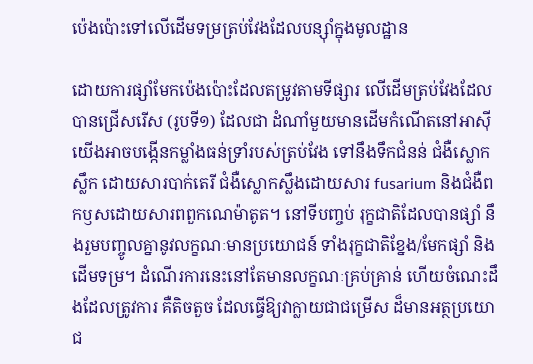ប៉េងប៉ោះទៅលើដើមទម្រត្រប់វែងដែលបន្ស៊ាំក្នុងមូលដ្ឋាន

ដោយការផ្សាំមែកប៉េងប៉ោះដែលតម្រូវតាមទីផ្សារ លើដើមត្រប់វែងដែលបានជ្រើសរើស (រូបទី១) ដែលជា ដំណាំមួយមានដើមកំណើតនៅអាស៊ី យើងអាចបង្កើនកម្លាំងធន់ទ្រាំរបស់ត្រប់វែង ទៅនឹងទឹកជំនន់ ជំងឺស្លោកស្លឹក ដោយសារបាក់តេរី ជំងឺស្លោកស្លឹងដោយសារ fusarium និងជំងឺពកឫសដោយសារពពួកណេម៉ាតូត។ នៅទីបញ្ចប់ រុក្ខជាតិដែលបានផ្សាំ នឹងរួមបញ្ចូលគ្នានូវលក្ខណៈមានប្រយោជន៍ ទាំងរុក្ខជាតិខ្នែង/មែកផ្សាំ និងដើមទម្រ។ ដំណើរការនេះនៅតែមានលក្ខណៈគ្រប់គ្រាន់ ហើយចំណេះដឹងដែលត្រូវការ គឺតិចតួច ដែលធ្វើឱ្យវាក្លាយជាជម្រើស ដ៏មានអត្ថប្រយោជ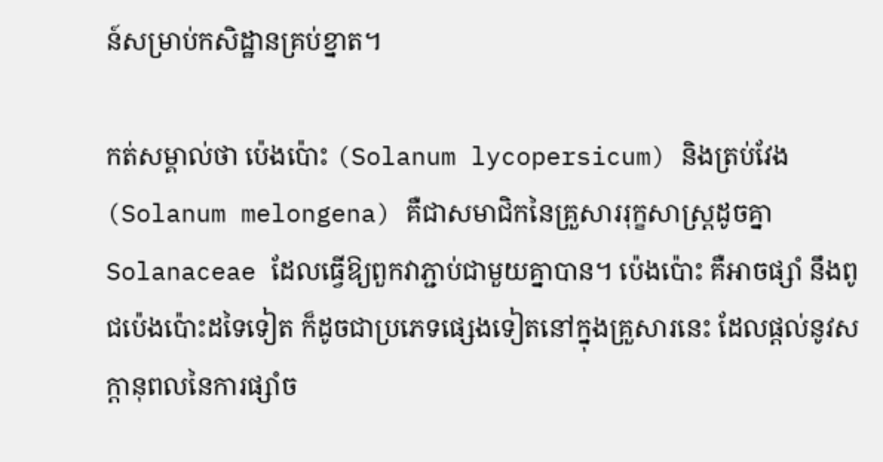ន៍សម្រាប់កសិដ្ឋានគ្រប់ខ្នាត។

កត់សម្គាល់ថា ប៉េងប៉ោះ (Solanum lycopersicum) និងត្រប់វែង (Solanum melongena) គឺជាសមាជិកនៃគ្រួសាររុក្ខសាស្ត្រដូចគ្នា Solanaceae ដែលធ្វើឱ្យពួកវាភ្ជាប់ជាមួយគ្នាបាន។ ប៉េងប៉ោះ គឺអាចផ្សាំ នឹងពូជប៉េងប៉ោះដទៃទៀត ក៏ដូចជាប្រភេទផ្សេងទៀតនៅក្នុងគ្រួសារនេះ ដែលផ្តល់នូវសក្តានុពលនៃការផ្សាំច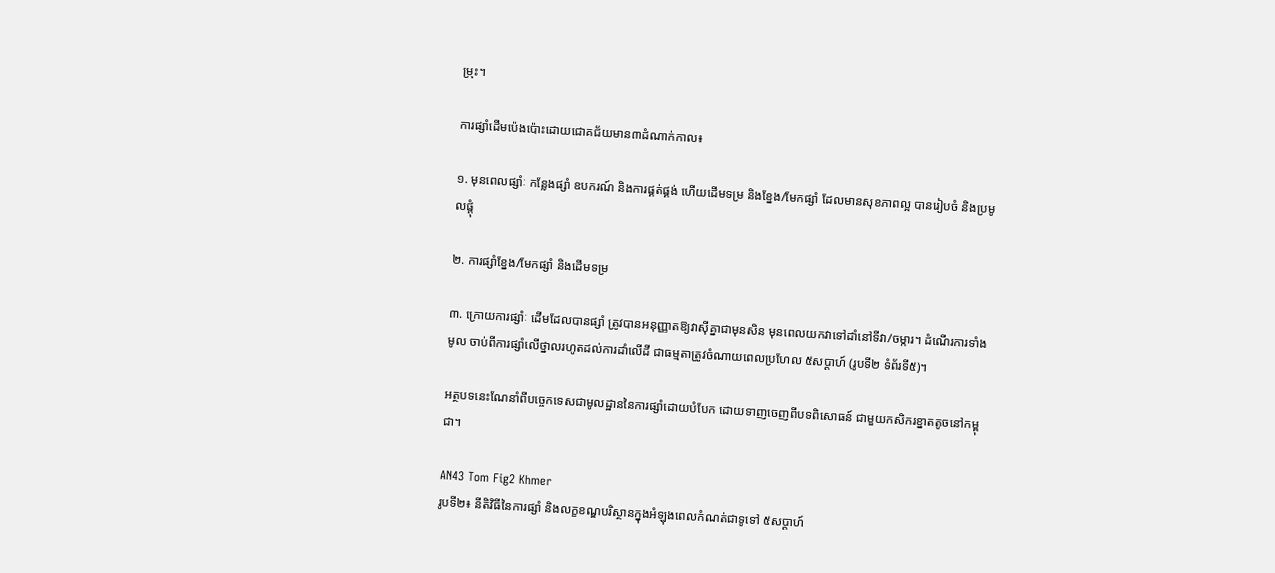ម្រុះ។

ការផ្សាំដើមប៉េងប៉ោះដោយជោគជ័យមាន៣ដំណាក់កាល៖

១. មុនពេលផ្សាំៈ កន្លែងផ្សាំ ឧបករណ៍ និងការផ្គត់ផ្គង់ ហើយដើមទម្រ និងខ្នែង/មែកផ្សាំ ដែលមានសុខភាពល្អ បានរៀបចំ និងប្រមូលផ្តុំ

២. ការផ្សាំខ្នែង/មែកផ្សាំ និងដើមទម្រ

៣. ក្រោយការផ្សាំៈ ដើមដែលបានផ្សាំ ត្រូវបានអនុញ្ញាតឱ្យវាស៊ីគ្នាជាមុនសិន មុនពេលយកវាទៅដាំនៅទីវា/ចម្ការ។ ដំណើរការទាំងមូល ចាប់ពីការផ្សាំលើថ្នាលរហូតដល់ការដាំលើដី ជាធម្មតាត្រូវចំណាយពេលប្រហែល ៥សប្តាហ៍ (រូបទី២ ទំព័រទី៥)។

អត្ថបទនេះណែនាំពីបច្ចេកទេសជាមូលដ្ឋាននៃការផ្សាំដោយបំបែក ដោយទាញចេញពីបទពិសោធន៍ ជាមួយកសិករខ្នាតតូចនៅកម្ពុជា។

AN43 Tom Fig2 Khmer
រូបទី២៖ នីតិវិធីនៃការផ្សាំ និងលក្ខខណ្ឌបរិស្ថានក្នុងអំឡុងពេលកំណត់ជាទូទៅ ៥សប្តាហ៍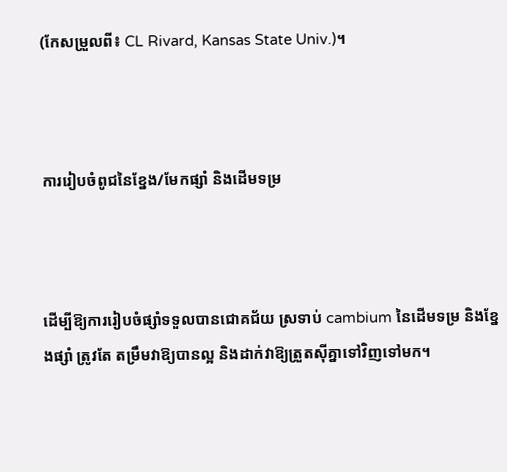(កែសម្រួលពី៖ CL Rivard, Kansas State Univ.)។



ការរៀបចំពូជនៃខ្នែង/មែកផ្សាំ និងដើមទម្រ



ដើម្បីឱ្យការរៀបចំផ្សាំទទួលបានជោគជ័យ ស្រទាប់ cambium នៃដើមទម្រ និងខ្នែងផ្សាំ ត្រូវតែ តម្រឹមវាឱ្យបានល្អ និងដាក់វាឱ្យត្រួតស៊ីគ្នាទៅវិញទៅមក។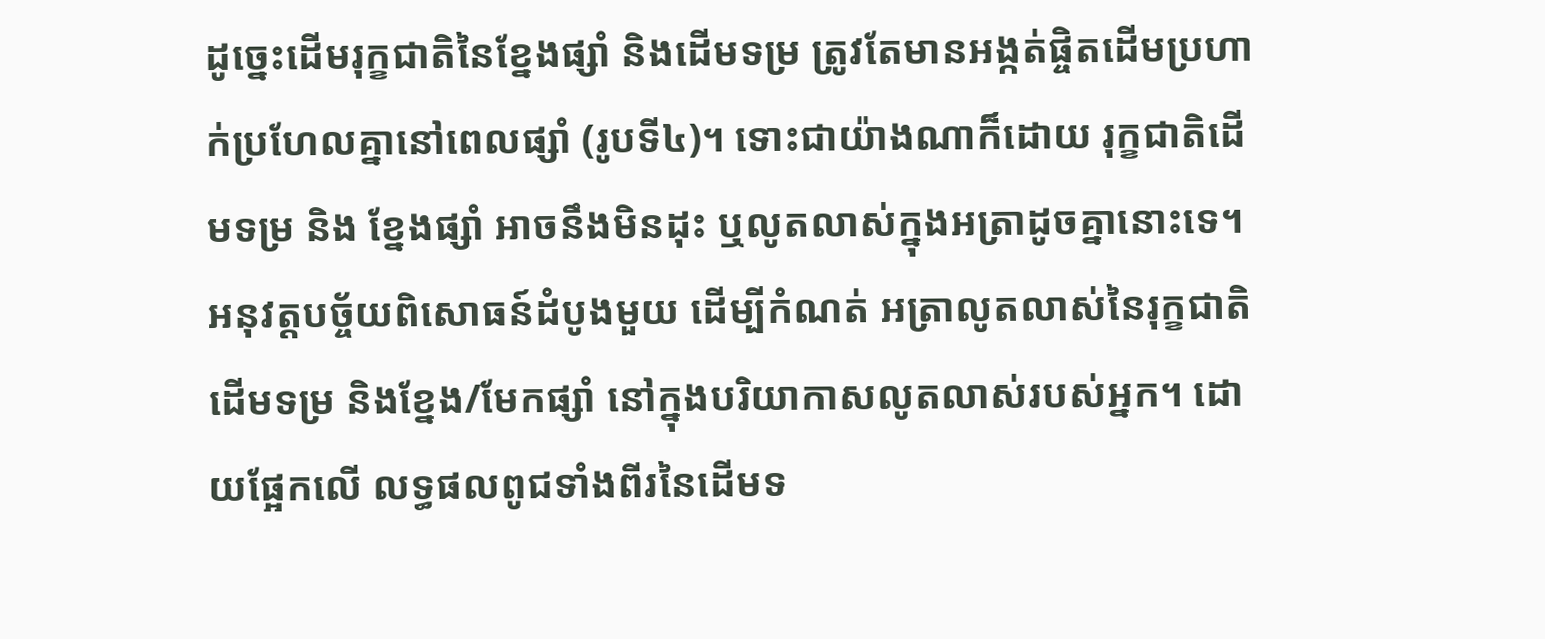ដូច្នេះដើមរុក្ខជាតិនៃខ្នែងផ្សាំ និងដើមទម្រ ត្រូវតែមានអង្កត់ផ្ចិតដើមប្រហាក់ប្រហែលគ្នានៅពេលផ្សាំ (រូបទី៤)។ ទោះជាយ៉ាងណាក៏ដោយ រុក្ខជាតិដើមទម្រ និង ខ្នែងផ្សាំ អាចនឹងមិនដុះ ឬលូតលាស់ក្នុងអត្រាដូចគ្នានោះទេ។ អនុវត្តបច្ច័យពិសោធន៍ដំបូងមួយ ដើម្បីកំណត់ អត្រាលូតលាស់នៃរុក្ខជាតិដើមទម្រ និងខ្នែង/មែកផ្សាំ នៅក្នុងបរិយាកាសលូតលាស់របស់អ្នក។ ដោយផ្អែកលើ លទ្ធផលពូជទាំងពីរនៃដើមទ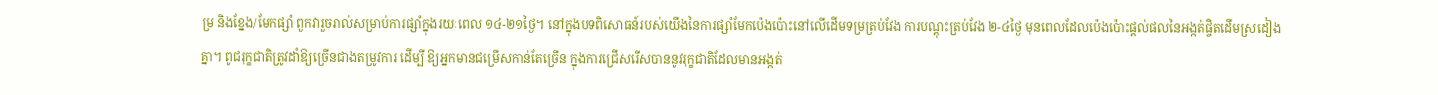ម្រ និងខ្នែង/មែកផ្សាំ ពួកវារួចរាល់សម្រាប់ការផ្សាំក្នុងរយៈពេល ១៤-២១ថ្ងៃ។ នៅក្នុងបទពិសោធន៍របស់យើងនៃការផ្សាំមែកប៉េងប៉ោះនៅលើដើមទម្រត្រប់វែង ការបណ្តុះត្រប់វែង ២-៤ថ្ងៃ មុនពេលដែលប៉េងប៉ោះផ្តល់ផលនៃអង្កត់ផ្ចិតដើមស្រដៀងគ្នា។ ពូជរុក្ខជាតិត្រូវដាំឱ្យច្រើនជាងតម្រូវការ ដើម្បី ឱ្យអ្នកមានជម្រើសកាន់តែច្រើន ក្នុងការជ្រើសរើសបាននូវរុក្ខជាតិដែលមានអង្កត់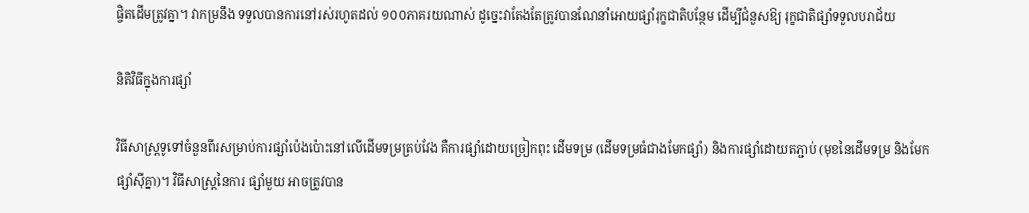ផ្ចិតដើមត្រូវគ្នា។ វាកម្រនឹង ទទួលបានការនៅរស់រហូតដល់ ១០០ភាគរយណាស់ ដូច្នេះវាតែងតែត្រូវបានណែនាំអោយផ្សាំរុក្ខជាតិបន្ថែម ដើម្បីជំនួសឱ្យ រុក្ខជាតិផ្សាំទទួលបរាជ័យ

និតិវិធីក្នុងការផ្សាំ

វិធីសាស្រ្តទូទៅចំនួនពីរសម្រាប់ការផ្សាំប៉េងប៉ោះនៅលើដើមទម្រត្រប់វែង គឺការផ្សាំដោយច្រៀកពុះ ដើមទម្រ (ដើមទម្រធំជាងមែកផ្សាំ) និងការផ្សាំដោយតភ្ជាប់ (មុខនៃដើមទម្រ និងមែកផ្សាំស៊ីគ្នា)។ វិធីសាស្រ្តនៃការ ផ្សាំមួយ អាចត្រូវបាន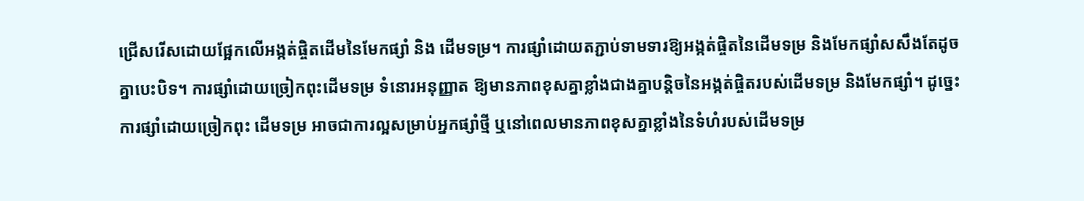ជ្រើសរើសដោយផ្អែកលើអង្កត់ផ្ចិតដើមនៃមែកផ្សាំ និង ដើមទម្រ។ ការផ្សាំដោយតភ្ជាប់ទាមទារឱ្យអង្កត់ផ្ចិតនៃដើមទម្រ និងមែកផ្សាំសសឹងតែដូចគ្នាបេះបិទ។ ការផ្សាំដោយច្រៀកពុះដើមទម្រ ទំនោរអនុញ្ញាត ឱ្យមានភាពខុសគ្នាខ្លាំងជាងគ្នាបន្តិចនៃអង្កត់ផ្ចិតរបស់ដើមទម្រ និងមែកផ្សាំ។ ដូច្នេះ ការផ្សាំដោយច្រៀកពុះ ដើមទម្រ អាចជាការល្អសម្រាប់អ្នកផ្សាំថ្មី ឬនៅពេលមានភាពខុសគ្នាខ្លាំងនៃទំហំរបស់ដើមទម្រ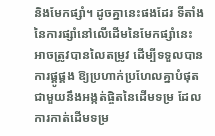និងមែកផ្សាំ។ ដូចគ្នានេះផងដែរ ទីតាំងនៃការផ្សាំនៅលើដើមនៃមែកផ្សាំនេះ អាចត្រូវបានលៃតម្រូវ ដើម្បីទទួលបានការផ្គូផ្គង ឱ្យប្រហាក់ប្រហែលគ្នាបំផុតជាមួយនឹងអង្កត់ផ្ចិតនៃដើមទម្រ ដែលការកាត់ដើមទម្រ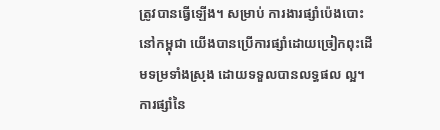ត្រូវបានធ្វើឡើង។ សម្រាប់ ការងារផ្សាំប៉េងបោះនៅកម្ពុជា យើងបានប្រើការផ្សាំដោយច្រៀកពុះដើមទម្រទាំងស្រុង ដោយទទួលបានលទ្ធផល ល្អ។ ការផ្សាំនៃ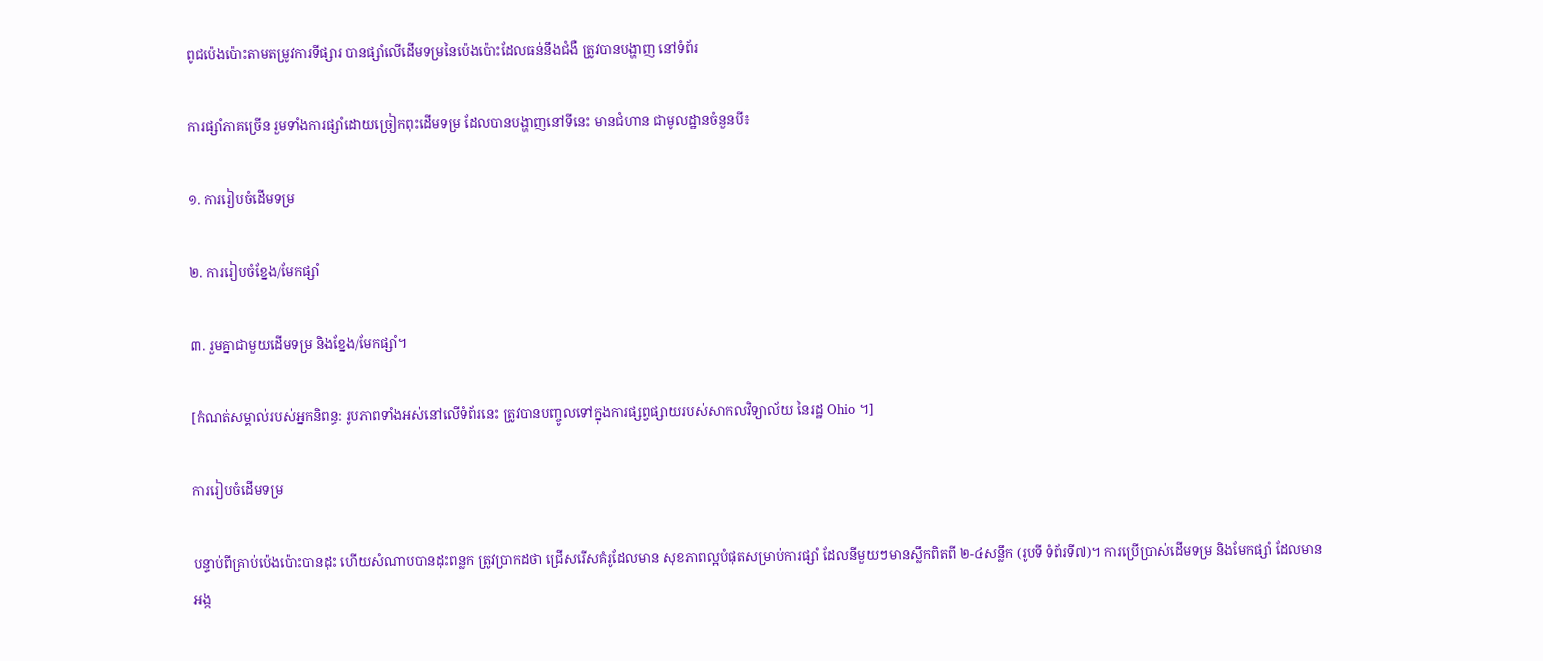ពូជប៉េងប៉ោះតាមតម្រូវការទីផ្សារ បានផ្សាំលើដើមទម្រនៃប៉េងប៉ោះដែលធន់នឹងជំងឺ ត្រូវបានបង្ហាញ នៅទំព័រ

ការផ្សាំភាគច្រើន រួមទាំងការផ្សាំដោយច្រៀកពុះដើមទម្រ ដែលបានបង្ហាញនៅទីនេះ មានជំហាន ជាមូលដ្ឋានចំនួនបី៖

១. ការរៀបចំដើមទម្រ

២. ការរៀបចំខ្នែង/មែកផ្សាំ

៣. រួមគ្នាជាមួយដើមទម្រ និងខ្នែង/មែកផ្សាំ។

[កំណត់សម្គាល់របស់អ្នកនិពន្ធ: រូបភាពទាំងអស់នៅលើទំព័រនេះ ត្រូវបានបញ្ចូលទៅក្នុងការផ្សព្វផ្សាយរបស់សាកលវិទ្យាល័យ នៃរដ្ឋ Ohio ។]

ការរៀបចំដើមទម្រ

បន្ទាប់ពីគ្រាប់ប៉េងប៉ោះបានដុះ ហើយសំណាបបានដុះពន្លក ត្រូវប្រាកដថា ជ្រើសរើសគំរូដែលមាន សុខភាពល្អបំផុតសម្រាប់ការផ្សាំ ដែលនីមួយៗមានស្លឹកពិតពី ២-៤សន្លឹក (រូបទី ទំព័រទី៧)។ ការប្រើប្រាស់ដើមទម្រ និងមែកផ្សាំ ដែលមានអង្ក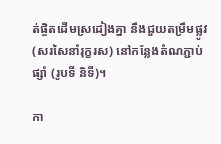ត់ផ្ចិតដើមស្រដៀងគ្នា នឹងជួយតម្រឹមផ្លូវ (សរសៃនាំរុក្ខរស) នៅកន្លែងតំណភ្ជាប់ផ្សាំ (រូបទី និទី)។

កា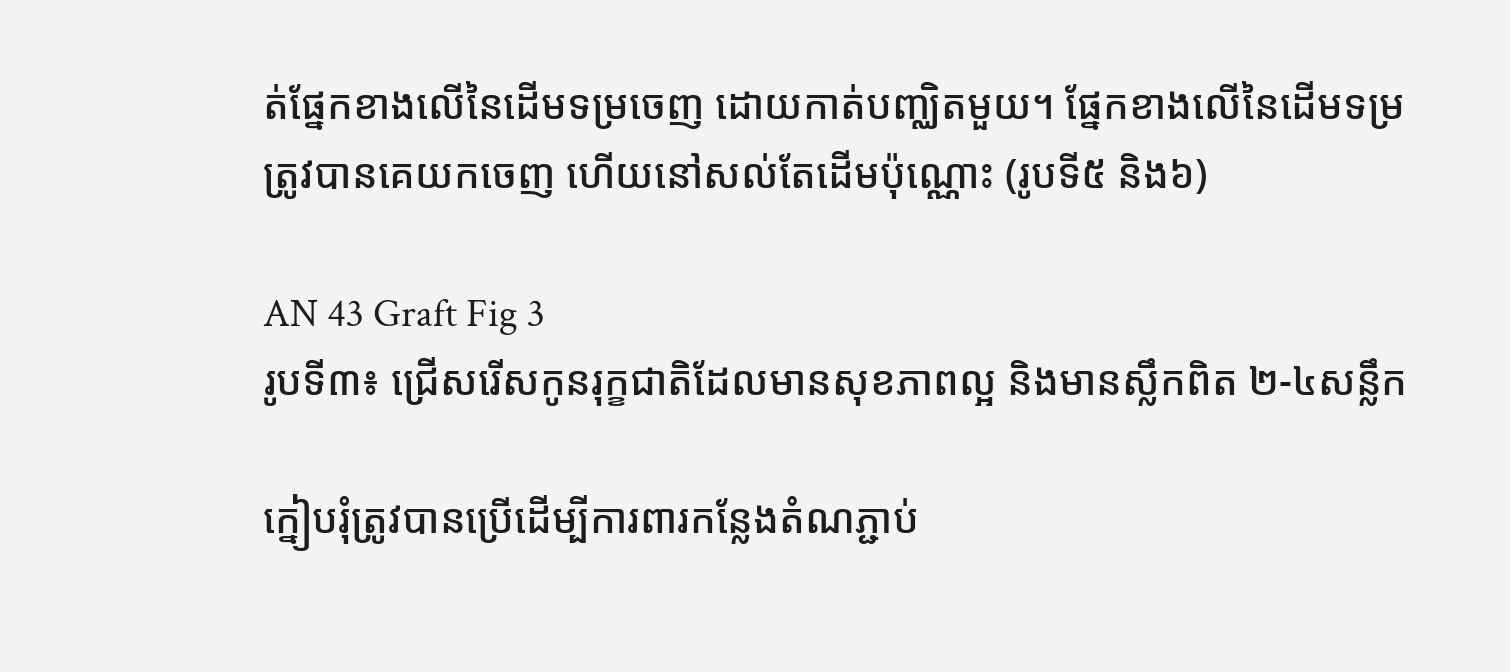ត់ផ្នែកខាងលើនៃដើមទម្រចេញ ដោយកាត់បញ្ឈិតមួយ។ ផ្នែកខាងលើនៃដើមទម្រត្រូវបានគេយកចេញ ហើយនៅសល់តែដើមប៉ុណ្ណោះ (រូបទី៥ និង៦)

AN 43 Graft Fig 3
រូបទី៣៖ ជ្រើសរើសកូនរុក្ខជាតិដែលមានសុខភាពល្អ និងមានស្លឹកពិត ២-៤សន្លឹក

ក្នៀបរុំត្រូវបានប្រើដើម្បីការពារកន្លែងតំណភ្ជាប់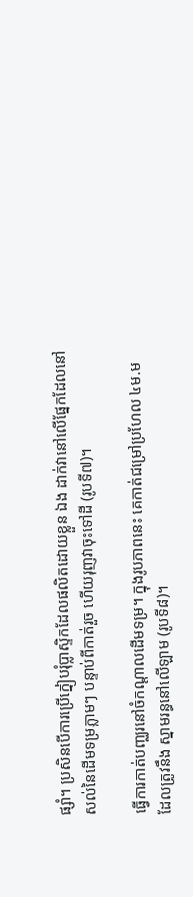ផ្សាំ។ ប្រសិនបើការប្រើក្នៀបរុំប្លាស្ទិកដែលផលិតដោយខ្លួន ឯង ដាក់វានៅលើផ្នែកដែលនៅសល់នៃដើមទម្រភ្លាមៗ បន្ទាប់ពីកាត់រួច ហើយរុញវាចុះទៅដី (រូបទី៧)។

ធ្វើការកាត់បញ្ឈរនៅចំកណ្តាលដើមទម្រ។ ក្នុងរូបភាពនេះ គេកាត់ជម្រៅប្រហែល ៤ម.ម ដែលត្រូវនឹង ស្នាមរន្ធនៅលើឡាម (រូបទី៨)។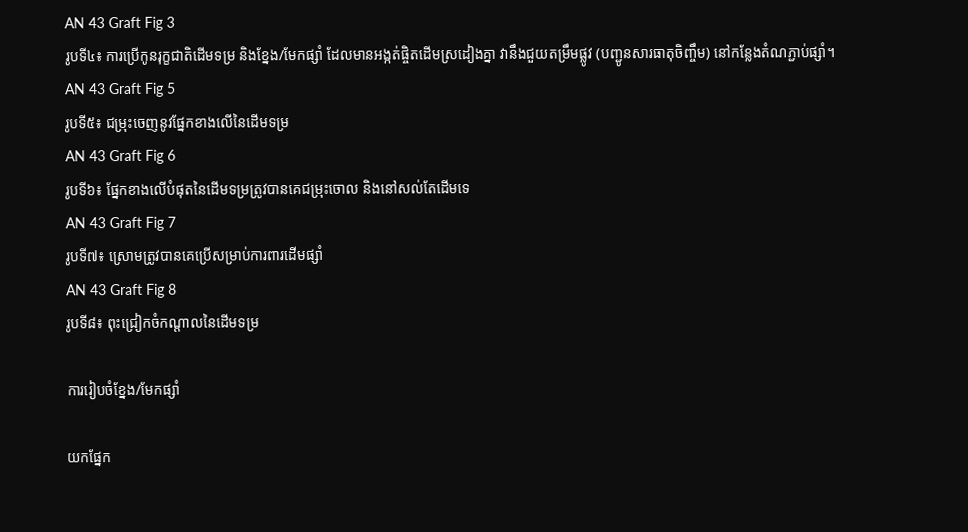AN 43 Graft Fig 3
រូបទី៤៖ ការប្រើកូនរុក្ខជាតិដើមទម្រ និងខ្នែង/មែកផ្សាំ ដែលមានអង្កត់ផ្ចិតដើមស្រដៀងគ្នា វានឹងជួយតម្រឹមផ្លូវ (បញ្ជូនសារធាតុចិញ្ចឹម) នៅកន្លែងតំណភ្ជាប់ផ្សាំ។
AN 43 Graft Fig 5
រូបទី៥៖ ជម្រុះចេញនូវផ្នែកខាងលើនៃដើមទម្រ
AN 43 Graft Fig 6
រូបទី៦៖ ផ្នែកខាងលើបំផុតនៃដើមទម្រត្រូវបានគេជម្រុះចោល និងនៅសល់តែដើមទេ
AN 43 Graft Fig 7
រូបទី៧៖ ស្រោមត្រូវបានគេប្រើសម្រាប់ការពារដើមផ្សាំ
AN 43 Graft Fig 8
រូបទី៨៖ ពុះជ្រៀកចំកណ្តាលនៃដើមទម្រ

ការរៀបចំខ្នែង/មែកផ្សាំ

យកផ្នែក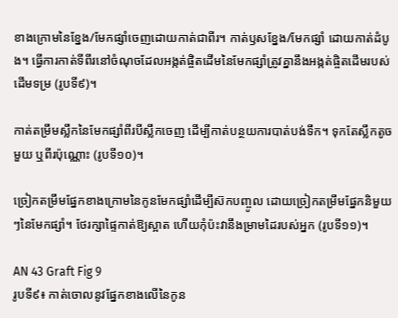ខាងក្រោមនៃខ្នែង/មែកផ្សាំចេញដោយកាត់ជាពីរ។ កាត់ឫសខ្នែង/មែកផ្សាំ ដោយកាត់ដំបូង។ ធ្វើការកាត់ទីពីរនៅចំណុចដែលអង្កត់ផ្ចិតដើមនៃមែកផ្សាំត្រូវគ្នានឹងអង្កត់ផ្ចិតដើមរបស់ដើមទម្រ (រូបទី៩)។

កាត់តម្រឹមស្លឹកនៃមែកផ្សាំពីរបីស្លឹកចេញ ដើម្បីកាត់បន្ថយការបាត់បង់ទឹក។ ទុកតែស្លឹកតូចមួយ ឬពីរប៉ុណ្ណោះ (រូបទី១០)។

ច្រៀកតម្រឹមផ្នែកខាងក្រោមនៃកូនមែកផ្សាំដើម្បីស៊កបញ្ចូល ដោយច្រៀកតម្រឹមផ្នែកនិមួយៗនៃមែកផ្សាំ។ ថែរក្សាផ្ទៃកាត់ឱ្យស្អាត ហើយកុំប៉ះវានឹងម្រាមដៃរបស់អ្នក (រូបទី១១)។

AN 43 Graft Fig 9
រូបទី៩៖ កាត់ចោលនូវផ្នែកខាងលើនៃកូន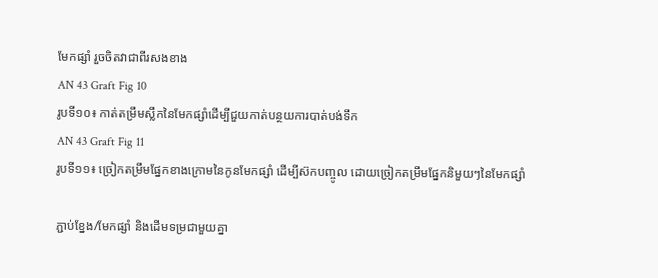មែកផ្សាំ រួចចិតវាជាពីរសងខាង
AN 43 Graft Fig 10
រូបទី១០៖ កាត់តម្រឹមស្លឹកនៃមែកផ្សាំដើម្បីជួយកាត់បន្ថយការបាត់បង់ទឹក
AN 43 Graft Fig 11
រូបទី១១៖ ច្រៀកតម្រឹមផ្នែកខាងក្រោមនៃកូនមែកផ្សាំ ដើម្បីស៊កបញ្ចូល ដោយច្រៀកតម្រឹមផ្នែកនិមួយៗនៃមែកផ្សាំ

ភ្ជាប់ខ្នែង/មែកផ្សាំ និងដើមទម្រជាមួយគ្នា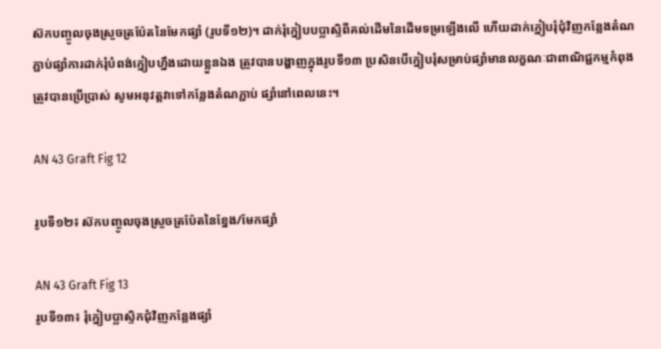ស៊កបញ្ចូលចុងស្រួចត្រប៉ែតនៃមែកផ្សាំ (រូបទី១២)។ ដាក់រុំក្នៀបបប្លាស្ទិពីគល់ដើមនៃដើមទម្រឡើងលើ ហើយដាក់ក្នៀបរុំជុំវិញកន្លែងតំណភ្ជាប់ផ្សាំការដាក់រុំបំពង់ក្នៀបហ្នឹងដោយខ្លួនឯង ត្រូវបានបង្ហាញក្នុងរូបទី១៣ ប្រសិនបើក្នៀបរុំសម្រាប់ផ្សាំមានលក្ខណៈជាពាណិជ្ជកម្មកំពុងត្រូវបានប្រើប្រាស់ សូមអនុវត្តវាទៅកន្លែងតំណភ្ជាប់ ផ្សាំនៅពេលនេះ។

AN 43 Graft Fig 12

រូបទី១២៖ ស៊កបញ្ចូលចុងស្រួចត្រប៉ែតនៃខ្នែង/មែកផ្សាំ

AN 43 Graft Fig 13
រូបទី១៣៖ រុំក្នៀបប្លាស្ទិកជុំវិញកន្លែងផ្សាំ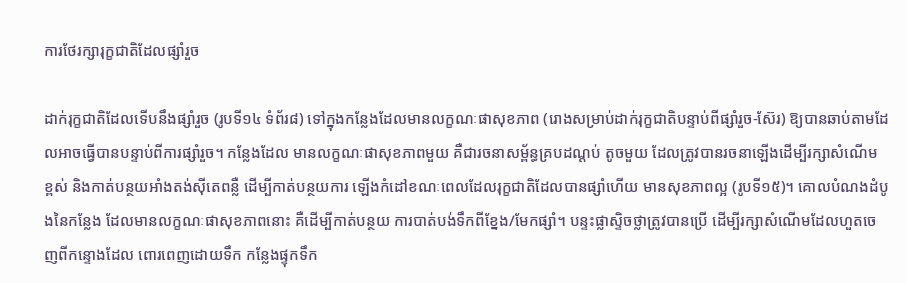ការថែរក្សារុក្ខជាតិដែលផ្សាំរួច

ដាក់រុក្ខជាតិដែលទើបនឹងផ្សាំរួច (រូបទី១៤ ទំព័រ៨) ទៅក្នុងកន្លែងដែលមានលក្ខណៈផាសុខភាព (រោងសម្រាប់ដាក់រុក្ខជាតិបន្ទាប់ពីផ្សាំរួច-ស៊ែរ) ឱ្យបានឆាប់តាមដែលអាចធ្វើបានបន្ទាប់ពីការផ្សាំរួច។ កន្លែងដែល មានលក្ខណៈផាសុខភាពមួយ គឺជារចនាសម្ព័ន្ធគ្របដណ្តប់ តូចមួយ ដែលត្រូវបានរចនាឡើងដើម្បីរក្សាសំណើម ខ្ពស់ និងកាត់បន្ថយអាំងតង់ស៊ីតេពន្លឺ ដើម្បីកាត់បន្ថយការ ឡើងកំដៅខណៈពេលដែលរុក្ខជាតិដែលបានផ្សាំហើយ មានសុខភាពល្អ (រូបទី១៥)។ គោលបំណងដំបូងនៃកន្លែង ដែលមានលក្ខណៈផាសុខភាពនោះ គឺដើម្បីកាត់បន្ថយ ការបាត់បង់ទឹកពីខ្នែង/មែកផ្សាំ។ បន្ទះផ្លាស្ទិចថ្លាត្រូវបានប្រើ ដើម្បីរក្សាសំណើមដែលហួតចេញពីកន្ទោងដែល ពោរពេញដោយទឹក កន្លែងផ្ទុកទឹក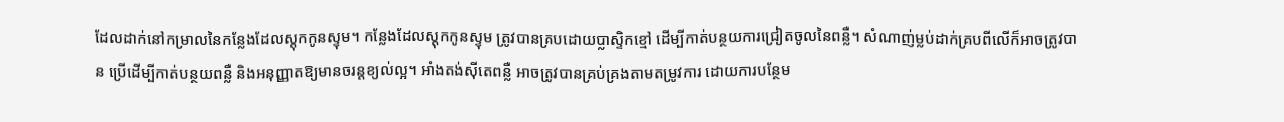ដែលដាក់នៅកម្រាលនៃកន្លែងដែលស្តុកកូនស្ទុម។ កន្លែងដែលស្តុកកូនស្ទុម ត្រូវបានគ្របដោយប្លាស្ទិកខ្មៅ ដើម្បីកាត់បន្ថយការជ្រៀតចូលនៃពន្លឺ។ សំណាញ់ម្លប់ដាក់គ្របពីលើក៏អាចត្រូវបាន ប្រើដើម្បីកាត់បន្ថយពន្លឺ និងអនុញ្ញាតឱ្យមានចរន្តខ្យល់ល្អ។ អាំងតង់ស៊ីតេពន្លឺ អាចត្រូវបានគ្រប់គ្រងតាមតម្រូវការ ដោយការបន្ថែម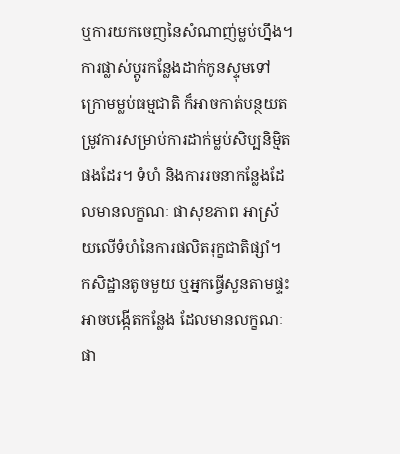ឬការយកចេញនៃសំណាញ់ម្លប់ហ្នឹង។ ការផ្លាស់ប្តូរកន្លែងដាក់កូនស្ទុមទៅក្រោមម្លប់ធម្មជាតិ ក៏អាចកាត់បន្ថយតម្រូវការសម្រាប់ការដាក់ម្លប់សិប្បនិម្មិតផងដែរ។ ទំហំ និងការរចនាកន្លែងដែលមានលក្ខណៈ ផាសុខភាព អាស្រ័យលើទំហំនៃការផលិតរុក្ខជាតិផ្សាំ។ កសិដ្ឋានតូចមួយ ឬអ្នកធ្វើសួនតាមផ្ទះ អាចបង្កើតកន្លែង ដែលមានលក្ខណៈផា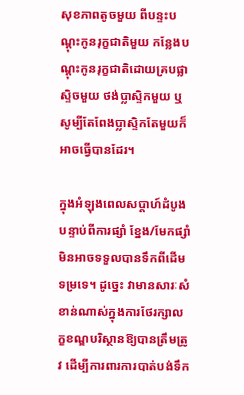សុខភាពតូចមួយ ពីបន្ទះបណ្តុះកូនរុក្ខជាតិមួយ កន្លែងបណ្តុះកូនរុក្ខជាតិដោយគ្របផ្លាស្ទិចមួយ ថង់ប្លាស្ទិកមួយ ឬសូម្បីតែពែងប្លាស្ទិកតែមួយក៏អាចធ្វើបានដែរ។

ក្នុងអំឡុងពេលសប្តាហ៍ដំបូងបន្ទាប់ពីការផ្សាំ ខ្នែង/មែកផ្សាំមិនអាចទទួលបានទឹកពីដើមទម្រទេ។ ដូច្នេះ វាមានសារៈសំខាន់ណាស់ក្នុងការថែរក្សាលក្ខខណ្ឌបរិស្ថានឱ្យបានត្រឹមត្រូវ ដើម្បីការពារការបាត់បង់ទឹក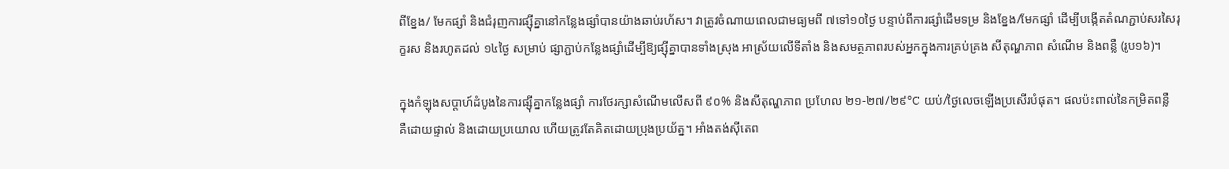ពីខ្នែង/ មែកផ្សាំ និងជំរុញការផ្ស៊ីគ្នានៅកន្លែងផ្សាំបានយ៉ាងឆាប់រហ័ស។ វាត្រូវចំណាយពេលជាមធ្យមពី ៧ទៅ១០ថ្ងៃ បន្ទាប់ពីការផ្សាំដើមទម្រ និងខ្នែង/មែកផ្សាំ ដើម្បីបង្កើតតំណភ្ជាប់សរសៃរុក្ខរស និងរហូតដល់ ១៤ថ្ងៃ សម្រាប់ ផ្សាភ្ជាប់កន្លែងផ្សាំដើម្បីឱ្យផ្ស៊ីគ្នាបានទាំងស្រុង អាស្រ័យលើទីតាំង និងសមត្ថភាពរបស់អ្នកក្នុងការគ្រប់គ្រង សីតុណ្ហភាព សំណើម និងពន្លឺ (រូប១៦)។

ក្នុងកំឡុងសប្តាហ៍ដំបូងនៃការផ្ស៊ីគ្នាកន្លែងផ្សាំ ការថែរក្សាសំណើមលើសពី ៩០% និងសីតុណ្ហភាព ប្រហែល ២១-២៧/២៩°C យប់/ថ្ងៃលេចឡើងប្រសើរបំផុត។ ផលប៉ះពាល់នៃកម្រិតពន្លឺ គឺដោយផ្ទាល់ និងដោយប្រយោល ហើយត្រូវតែគិតដោយប្រុងប្រយ័ត្ន។ អាំងតង់ស៊ីតេព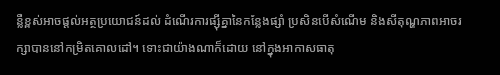ន្លឺខ្ពស់អាចផ្តល់អត្ថប្រយោជន៍ដល់ ដំណើរការផ្ស៊ីគ្នានៃកន្លែងផ្សាំ ប្រសិនបើសំណើម និងសីតុណ្ហភាពអាចរក្សាបាននៅកម្រិតគោលដៅ។ ទោះជាយ៉ាងណាក៏ដោយ នៅក្នុងអាកាសធាតុ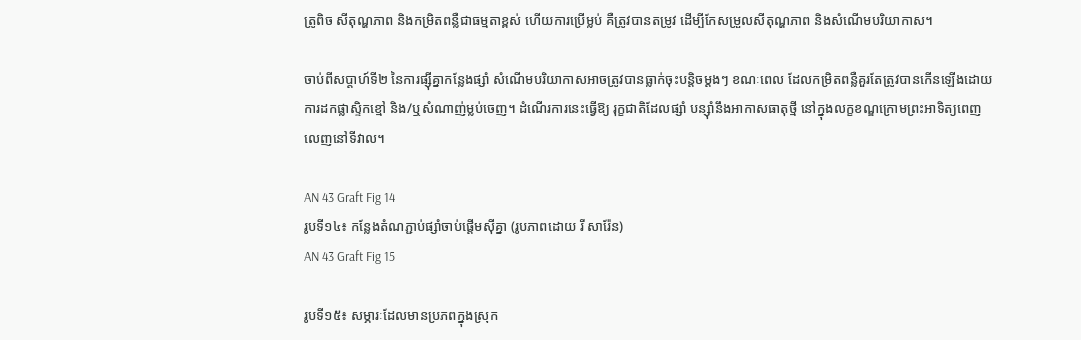ត្រូពិច សីតុណ្ហភាព និងកម្រិតពន្លឺជាធម្មតាខ្ពស់ ហើយការប្រើម្លប់ គឺត្រូវបានតម្រូវ ដើម្បីកែសម្រួលសីតុណ្ហភាព និងសំណើមបរិយាកាស។

ចាប់ពីសប្តាហ៍ទី២ នៃការផ្ស៊ីគ្នាកន្លែងផ្សាំ សំណើមបរិយាកាសអាចត្រូវបានធ្លាក់ចុះបន្តិចម្តងៗ ខណៈពេល ដែលកម្រិតពន្លឺគួរតែត្រូវបានកើនឡើងដោយការដកផ្លាស្ទិកខ្មៅ និង/ឬសំណាញ់ម្លប់ចេញ។ ដំណើរការនេះធ្វើឱ្យ រុក្ខជាតិដែលផ្សាំ បន្ស៊ាំនឹងអាកាសធាតុថ្មី នៅក្នុងលក្ខខណ្ឌក្រោមព្រះអាទិត្យពេញលេញនៅទីវាល។

AN 43 Graft Fig 14
រូបទី១៤៖ កន្លែងតំណភ្ជាប់ផ្សាំចាប់ផ្តើមស៊ីគ្នា (រូបភាពដោយ រី សារ៉ែន)
AN 43 Graft Fig 15

រូបទី១៥៖ សម្ភារៈដែលមានប្រភពក្នុងស្រុក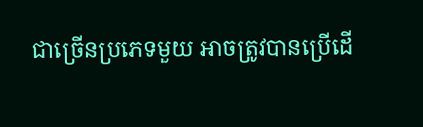ជាច្រើនប្រភេទមួយ អាចត្រូវបានប្រើដើ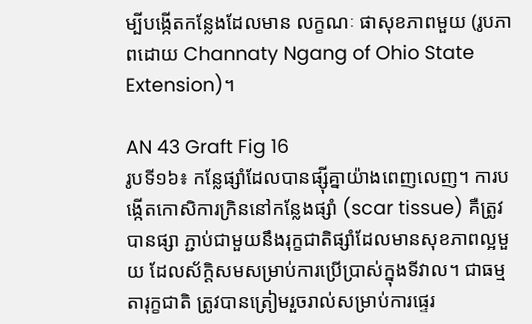ម្បីបង្កើតកន្លែងដែលមាន លក្ខណៈ ផាសុខភាពមួយ (រូបភាពដោយ Channaty Ngang of Ohio State Extension)។

AN 43 Graft Fig 16
រូបទី១៦៖ កន្លែផ្សាំដែលបានផ្ស៊ីគ្នាយ៉ាងពេញលេញ។ ការបង្កើតកោសិការក្រិននៅកន្លែងផ្សាំ (scar tissue) គឺត្រូវបានផ្សា ភ្ជាប់ជាមួយនឹងរុក្ខជាតិផ្សាំដែលមានសុខភាពល្អមួយ ដែលស័ក្តិសមសម្រាប់ការប្រើប្រាស់ក្នុងទីវាល។ ជាធម្មតារុក្ខជាតិ ត្រូវបានត្រៀមរួចរាល់សម្រាប់ការផ្ទេរ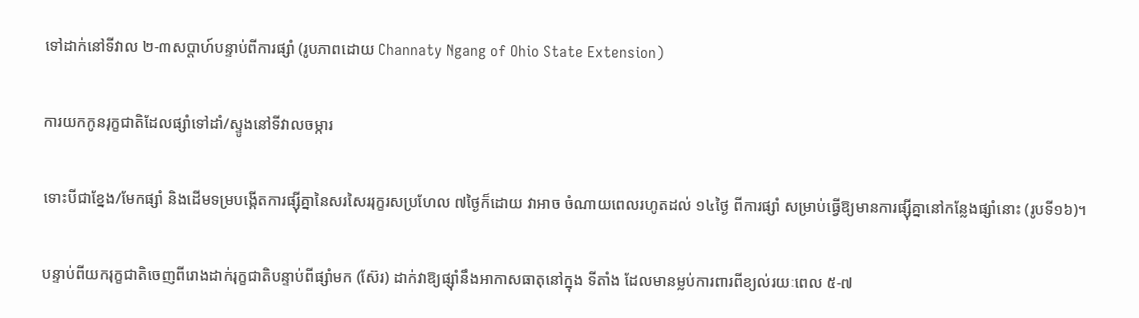ទៅដាក់នៅទីវាល ២-៣សប្តាហ៍បន្ទាប់ពីការផ្សាំ (រូបភាពដោយ Channaty Ngang of Ohio State Extension)

ការយកកូនរុក្ខជាតិដែលផ្សាំទៅដាំ/ស្ទូងនៅទីវាលចម្ការ

ទោះបីជាខ្នែង/មែកផ្សាំ និងដើមទម្របង្កើតការផ្ស៊ីគ្នានៃសរសៃររុក្ខរសប្រហែល ៧ថ្ងៃក៏ដោយ វាអាច ចំណាយពេលរហូតដល់ ១៤ថ្ងៃ ពីការផ្សាំ សម្រាប់ធ្វើឱ្យមានការផ្ស៊ីគ្នានៅកន្លែងផ្សាំនោះ (រូបទី១៦)។

បន្ទាប់ពីយករុក្ខជាតិចេញពីរោងដាក់រុក្ខជាតិបន្ទាប់ពីផ្សាំមក (ស៊ែរ) ដាក់វាឱ្យផ្ស៊ាំនឹងអាកាសធាតុនៅក្នុង ទីតាំង ដែលមានម្លប់ការពារពីខ្យល់រយៈពេល ៥-៧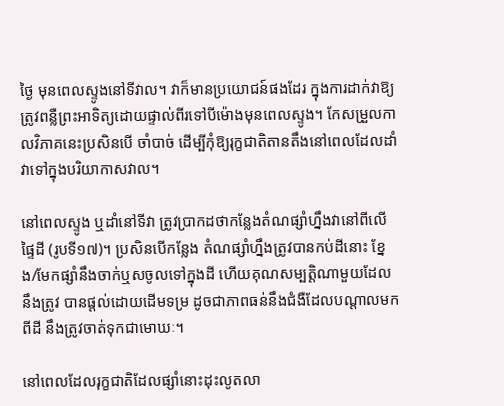ថ្ងៃ មុនពេលស្ទូងនៅទីវាល។ វាក៏មានប្រយោជន៍ផងដែរ ក្នុងការដាក់វាឱ្យត្រូវពន្លឺព្រះអាទិត្យដោយផ្ទាល់ពីរទៅបីម៉ោងមុនពេលស្ទូង។ កែសម្រួលកាលវិភាគនេះប្រសិនបើ ចាំបាច់ ដើម្បីកុំឱ្យរុក្ខជាតិតានតឹងនៅពេលដែលដាំវាទៅក្នុងបរិយាកាសវាល។

នៅពេលស្ទូង ឬដាំនៅទីវា ត្រូវប្រាកដថាកន្លែងតំណផ្សាំហ្នឹងវានៅពីលើផ្ទៃដី (រូបទី១៧)។ ប្រសិនបើកន្លែង តំណផ្សាំហ្នឹងត្រូវបានកប់ដីនោះ ខ្នែង/មែកផ្សាំនឹងចាក់ឬសចូលទៅក្នុងដី ហើយគុណសម្បត្តិណាមួយដែលនឹងត្រូវ បានផ្តល់ដោយដើមទម្រ ដូចជាភាពធន់នឹងជំងឺដែលបណ្តាលមកពីដី នឹងត្រូវចាត់ទុកជាមោឃៈ។

នៅពេលដែលរុក្ខជាតិដែលផ្សាំនោះដុះលូតលា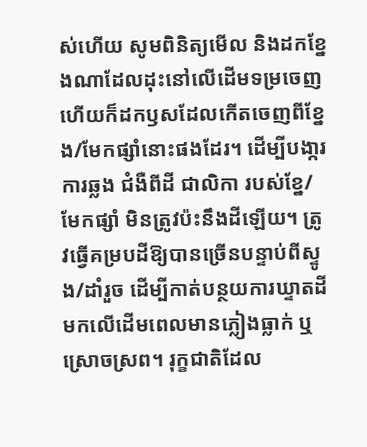ស់ហើយ សូមពិនិត្យមើល និងដកខ្នែងណាដែលដុះនៅលើដើមទម្រចេញ ហើយក៏ដកឫសដែលកើតចេញពីខ្នែង/មែកផ្សាំនោះផងដែរ។ ដើម្បីបងា្ករការឆ្លង ជំងឺពីដី ជាលិកា របស់ខ្នែ/មែកផ្សាំ មិនត្រូវប៉ះនឹងដីឡើយ។ ត្រូវធ្វើគម្របដីឱ្យបានច្រើនបន្ទាប់ពីស្ទូង/ដាំរួច ដើម្បីកាត់បន្ថយការឃ្ទាតដីមកលើដើមពេលមានភ្លៀងធ្លាក់ ឬស្រោចស្រព។ រុក្ខជាតិដែល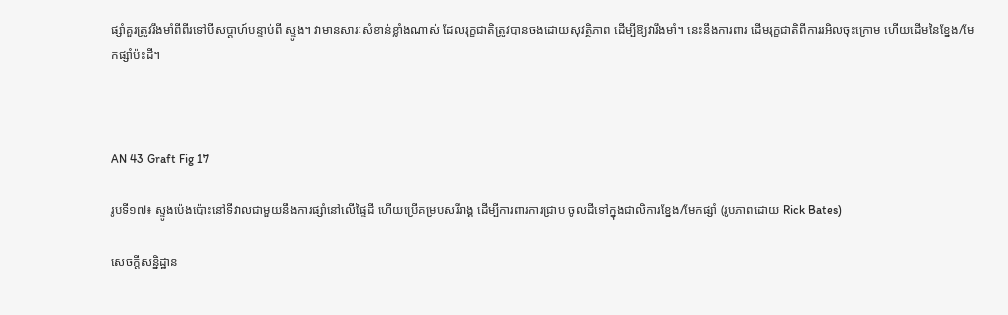ផ្សាំគួរត្រូវរឹងមាំពីពីរទៅបីសប្តាហ៍បន្ទាប់ពី ស្ទូង។ វាមានសារៈសំខាន់ខ្លាំងណាស់ ដែលរុក្ខជាតិត្រូវបានចងដោយសុវត្ថិភាព ដើម្បីឱ្យវារឹងមាំ។ នេះនឹងការពារ ដើមរុក្ខជាតិពីការរអិលចុះក្រោម ហើយដើមនៃខ្នែង/មែកផ្សាំប៉ះដី។



AN 43 Graft Fig 17

រូបទី១៧៖ ស្ទូងប៉េងប៉ោះនៅទីវាលជាមួយនឹងការផ្សាំនៅលើផ្ទៃដី ហើយប្រើគម្របសរីរាង្គ ដើម្បីការពារការជ្រាប ចូលដីទៅក្នុងជាលិការខ្នែង/មែកផ្សាំ (រូបភាពដោយ Rick Bates)

សេចក្តីសន្និដ្ឋាន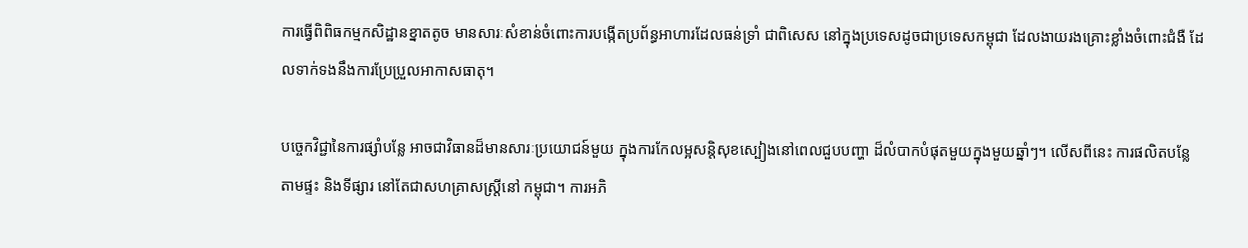ការធ្វើពិពិធកម្មកសិដ្ឋានខ្នាតតូច មានសារៈសំខាន់ចំពោះការបង្កើតប្រព័ន្ធអាហារដែលធន់ទ្រាំ ជាពិសេស នៅក្នុងប្រទេសដូចជាប្រទេសកម្ពុជា ដែលងាយរងគ្រោះខ្លាំងចំពោះជំងឺ ដែលទាក់ទងនឹងការប្រែប្រួលអាកាសធាតុ។

បច្ចេកវិជ្ជានៃការផ្សាំបន្លែ អាចជាវិធានដ៏មានសារៈប្រយោជន៍មួយ ក្នុងការកែលម្អសន្តិសុខស្បៀងនៅពេលជួបបញ្ហា ដ៏លំបាកបំផុតមួយក្នុងមួយឆ្នាំៗ។ លើសពីនេះ ការផលិតបន្លែតាមផ្ទះ និងទីផ្សារ នៅតែជាសហគ្រាសស្រ្តីនៅ កម្ពុជា។ ការអភិ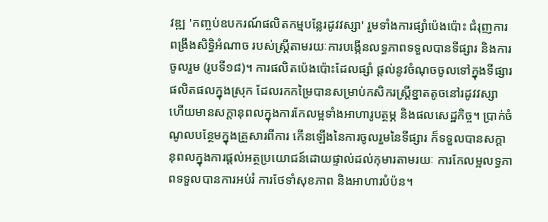វឌ្ឍ 'កញ្ចប់ឧបករណ៍ផលិតកម្មបន្លែរដូវវស្សា' រួមទាំងការផ្សាំប៉េងប៉ោះ ជំរុញការពង្រឹងសិទ្ធិអំណាច របស់ស្ត្រីតាមរយៈការបង្កើនលទ្ធភាពទទួលបានទីផ្សារ និងការចូលរួម (រូបទី១៨)។ ការផលិតប៉េងប៉ោះដែលផ្សាំ ផ្តល់នូវចំណុចចូលទៅក្នុងទីផ្សារផលិតផលក្នុងស្រុក ដែលរកកម្រៃបានសម្រាប់កសិករស្ត្រីខ្នាតតូចនៅរដូវវស្សា ហើយមានសក្តានុពលក្នុងការកែលម្អទាំងអាហារូបត្ថម្ភ និងផលសេដ្ឋកិច្ច។ ប្រាក់ចំណូលបន្ថែមក្នុងគ្រួសារពីការ កើនឡើងនៃការចូលរួមនៃទីផ្សារ ក៏ទទួលបានសក្តានុពលក្នុងការផ្តល់អត្ថប្រយោជន៍ដោយផ្ទាល់ដល់កុមារតាមរយៈ ការកែលម្អលទ្ធភាពទទួលបានការអប់រំ ការថែទាំសុខភាព និងអាហារបំប៉ន។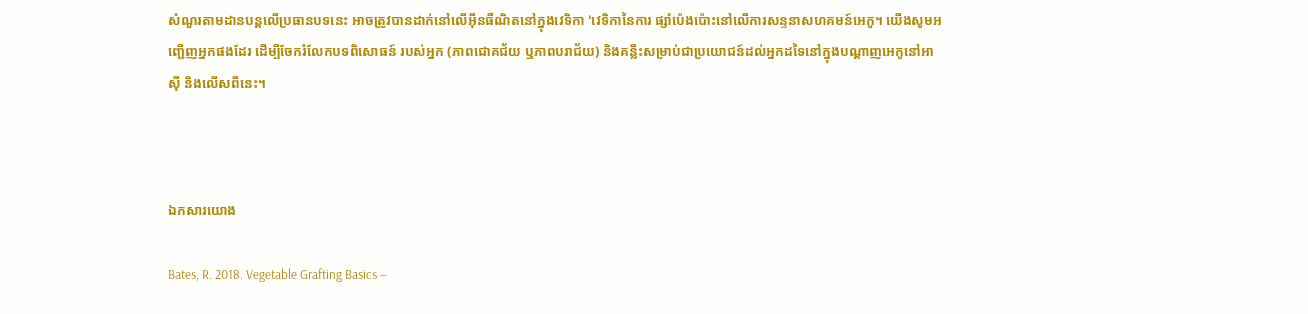សំណួរតាមដានបន្តលើប្រធានបទនេះ អាចត្រូវបានដាក់នៅលើអ៊ីនធឺណិតនៅក្នុងវេទិកា 'វេទិកានៃការ ផ្សាំប៉េងប៉ោះនៅលើការសន្ទនាសហគមន៍អេកូ។ យើងសូមអញ្ជើញអ្នកផងដែរ ដើម្បីចែករំលែកបទពិសោធន៍ របស់អ្នក (ភាពជោគជ័យ ឬភាពបរាជ័យ) និងគន្លឹះសម្រាប់ជាប្រយោជន៍ដល់អ្នកដទៃនៅក្នុងបណ្តាញអេកូនៅអាស៊ី និងលើសពីនេះ។



ឯកសារយោង

Bates, R. 2018. Vegetable Grafting Basics –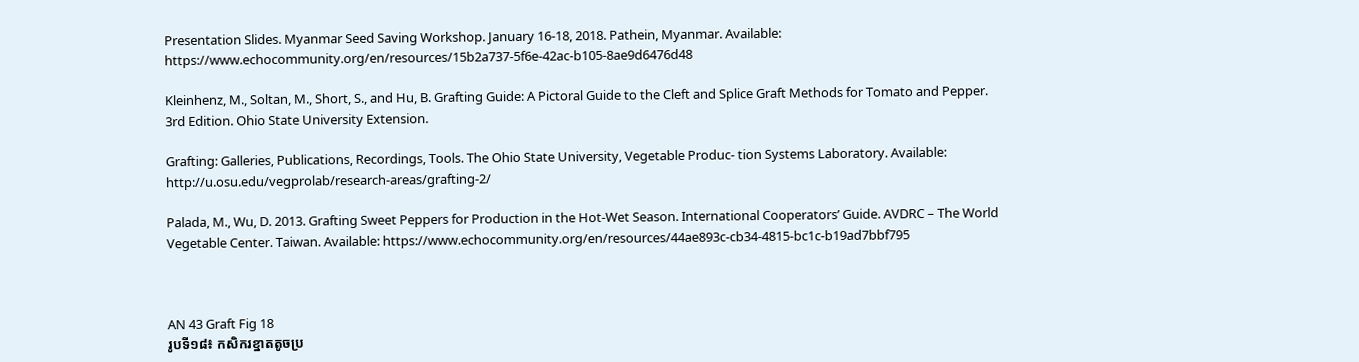Presentation Slides. Myanmar Seed Saving Workshop. January 16-18, 2018. Pathein, Myanmar. Available: https://www.echocommunity.org/en/resources/15b2a737-5f6e-42ac-b105-8ae9d6476d48

Kleinhenz, M., Soltan, M., Short, S., and Hu, B. Grafting Guide: A Pictoral Guide to the Cleft and Splice Graft Methods for Tomato and Pepper. 3rd Edition. Ohio State University Extension.

Grafting: Galleries, Publications, Recordings, Tools. The Ohio State University, Vegetable Produc- tion Systems Laboratory. Available: http://u.osu.edu/vegprolab/research-areas/grafting-2/

Palada, M., Wu, D. 2013. Grafting Sweet Peppers for Production in the Hot-Wet Season. International Cooperators’ Guide. AVDRC – The World Vegetable Center. Taiwan. Available: https://www.echocommunity.org/en/resources/44ae893c-cb34-4815-bc1c-b19ad7bbf795



AN 43 Graft Fig 18
រូបទី១៨៖ កសិករខ្នាតតូចប្រ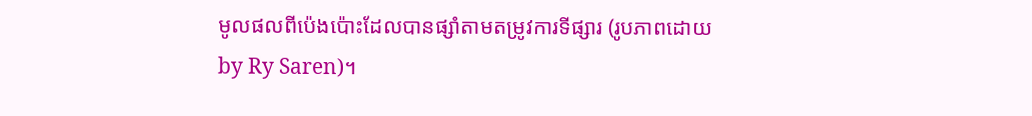មូលផលពីប៉េងប៉ោះដែលបានផ្សាំតាមតម្រូវការទីផ្សារ (រូបភាពដោយ by Ry Saren)។